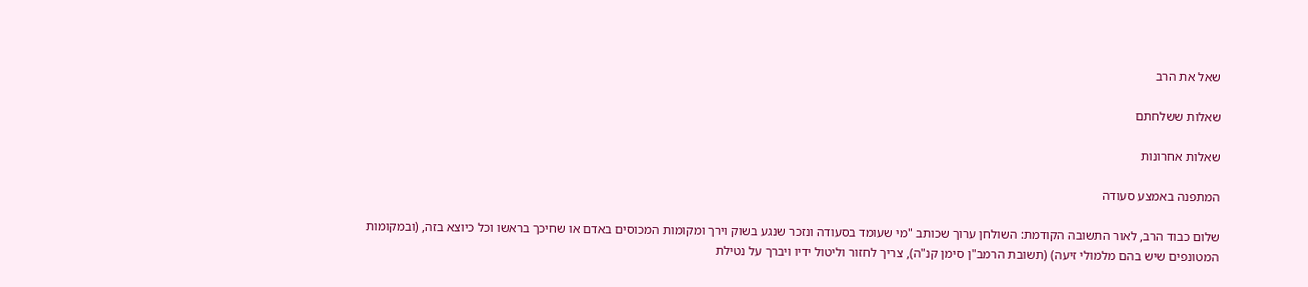שאל את הרב

שאלות ששלחתם

שאלות אחרונות

המתפנה באמצע סעודה

שלום כבוד הרב, לאור התשובה הקודמת: השולחן ערוך שכותב "מי שעומד בסעודה ונזכר שנגע בשוק וירך ומקומות המכוסים באדם או שחיכך בראשו וכל כיוצא בזה, (ובמקומות המטונפים שיש בהם מלמולי זיעה) (תשובת הרמב"ן סימן קנ"ה), צריך לחזור וליטול ידיו ויברך על נטילת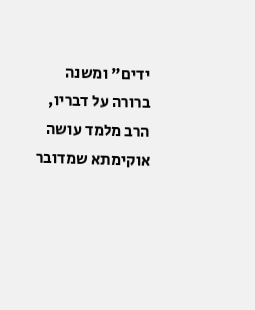ידים" ומשנה ברורה על דבריו, הרב מלמד עושה אוקימתא שמדובר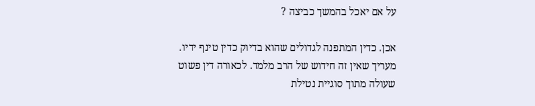על אם יאכל בהמשך כביצה ?

אכן. כדין המתפנה לגדולים שהוא בדיוק כדין טינף ידיו. מעריך שאין זה חידוש של הרב מלמד. לכאורה דין פשוט שעולה מתוך סוגיית נטילת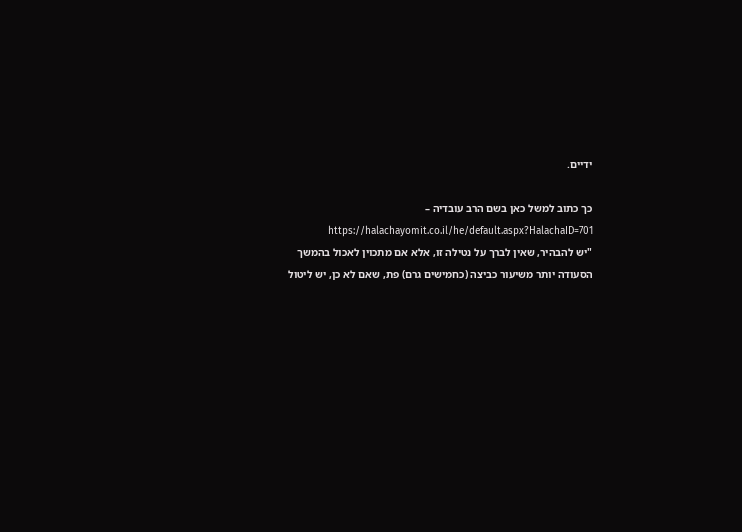ידיים.

כך כתוב למשל כאן בשם הרב עובדיה – https://halachayomit.co.il/he/default.aspx?HalachaID=701
"יש להבהיר, שאין לברך על נטילה זו, אלא אם מתכוין לאכול בהמשך הסעודה יותר משיעור כביצה (כחמישים גרם) פת, שאם לא כן, יש ליטול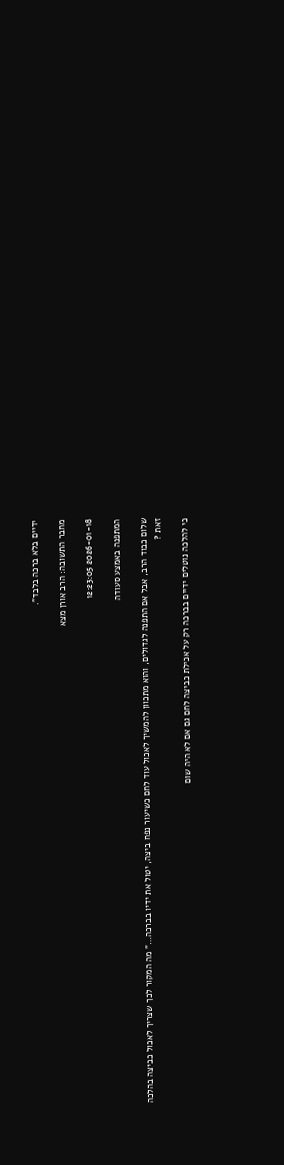ידיים בלא ברכה בלבד".

מחבר התשובה: הרב אורן מצא

2026-01-18 12:23:05

המתפנה באמצע סעודה

שלום כבוד הרב, אבל אם התפנה לגדולים, והוא מתכוון להמשיך לאכול עוד לחם כשיעור נפח ביצה, יטול את ידיו בברכה…" מה המקור לכך שצריך לאכול כביצה בהלכה זאת ?

כי להלכה נוטלים ידיים בברכה רק על אכילת כביצה לחם גם אם לא היה שום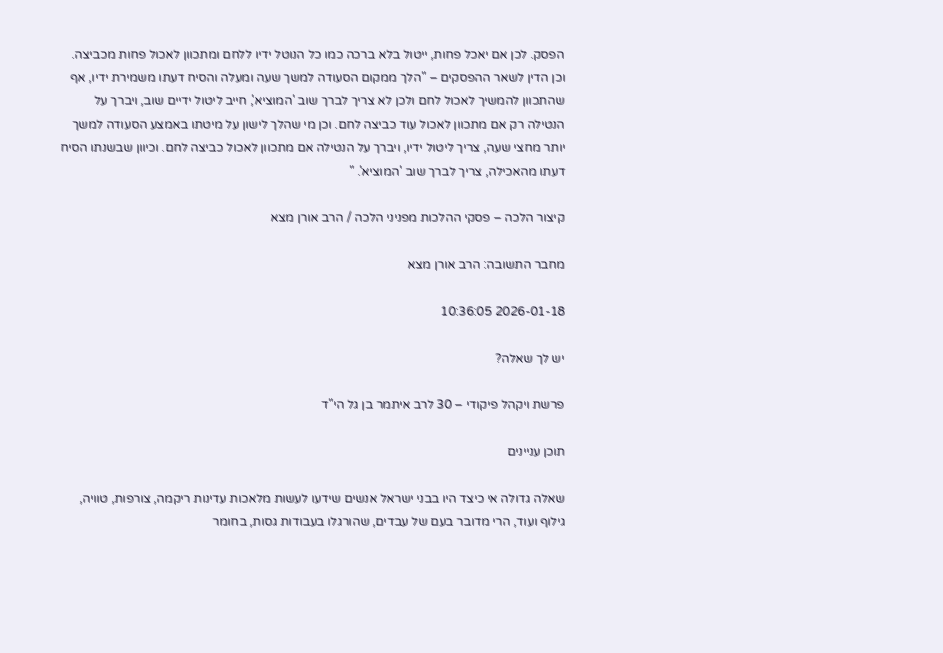הפסק. לכן אם יאכל פחות, ייטול בלא ברכה כמו כל הנוטל ידיו ללחם ומתכוון לאכול פחות מכביצה. וכן הדין לשאר ההפסקים – "הלך ממקום הסעודה למשך שעה ומעלה והסיח דעתו משמירת ידיו, אף שהתכוון להמשיך לאכול לחם ולכן לא צריך לברך שוב 'המוציא', חייב ליטול ידיים שוב, ויברך על הנטילה רק אם מתכוון לאכול עוד כביצה לחם. וכן מי שהלך לישון על מיטתו באמצע הסעודה למשך יותר מחצי שעה, צריך ליטול ידיו, ויברך על הנטילה אם מתכוון לאכול כביצה לחם. וכיוון שבשנתו הסיח דעתו מהאכילה, צריך לברך שוב 'המוציא'. "

קיצור הלכה – פסקי ההלכות מפניני הלכה / הרב אורן מצא

מחבר התשובה: הרב אורן מצא

2026-01-18 10:36:05

יש לך שאלה?

פרשת ויקהל פיקודי – 30 לרב איתמר בן גל הי"ד

תוכן עניינים

שאלה גדולה אי כיצד היו בבני ישראל אנשים שידעו לעשות מלאכות עדינות ריקמה, צורפות, טוויה, גילוף ועוד, הרי מדובר בעם של עבדים, שהורגלו בעבודות גסות, בחומר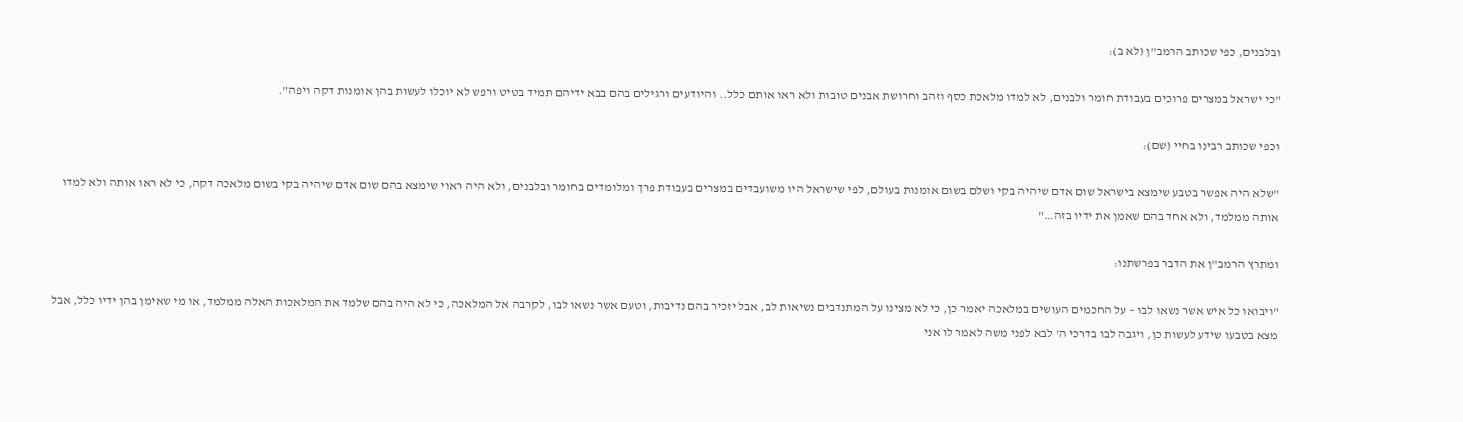ובלבנים, כפי שכותב הרמב"ן (לא ב):

"כי ישראל במצרים פרוכים בעבודת חומר ולבנים, לא למדו מלאכת כסף וזהב וחרושת אבנים טובות ולא ראו אותם כלל.. והיודעים ורגילים בהם בבא ידיהם תמיד בטיט ורפש לא יוכלו לעשות בהן אומנות דקה ויפה".

וכפי שכותב רבינו בחיי (שם):

"שלא היה אפשר בטבע שימצא בישראל שום אדם שיהיה בקי ושלם בשום אומנות בעולם, לפי שישראל היו משועבדים במצרים בעבודת פרך ומלומדים בחומר ובלבנים, ולא היה ראוי שימצא בהם שום אדם שיהיה בקי בשום מלאכה דקה, כי לא ראו אותה ולא למדו אותה ממלמד, ולא אחד בהם שאמן את ידיו בזה…"

ומתרץ הרמב"ן את הדבר בפרשתנו:

"ויבואו כל איש אשר נשאו לבו – על החכמים העושים במלאכה יאמר כן, כי לא מצינו על המתנדבים נשיאות לב, אבל יזכיר בהם נדיבות, וטעם אשר נשאו לבו, לקרבה אל המלאכה, כי לא היה בהם שלמד את המלאכות האלה ממלמד, או מי שאימן בהן ידיו כלל, אבל מצא בטבעו שידע לעשות כן, ויגבה לבו בדרכי ה' לבא לפני משה לאמר לו אני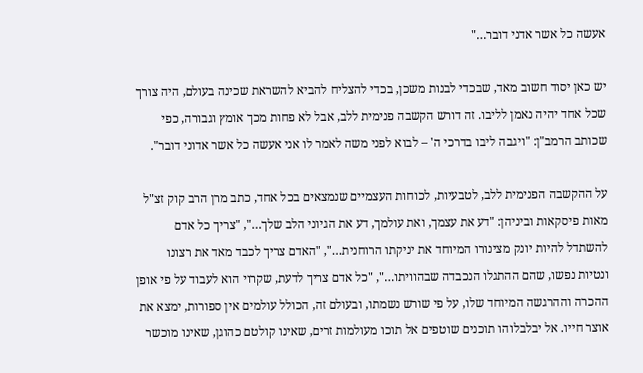אעשה כל אשר אדני דובר…"

יש כאן יסוד חשוב מאד, שבכדי לבנות משכן, בכדי להצליח להביא להשראת שכינה בעולם, היה צורך שכל אחד יהיה נאמן לליבו. זה דורש הקשבה פנימית ללב, אבל לא פחות מכך אומץ וגבורה, כפי שכותב הרמב"ן: "ויגבה ליבו בדרכי ה' – לבוא לפני משה לאמר לו אני אעשה כל אשר אדוני דובר".

על ההקשבה הפנימית ללב, לטבעיות, לכוחות העצמיים שנמצאים בכל אחד, כתב מרן הרב קוק זצ"ל מאות פיסקאות וביניהן: "דע את עצמך, ואת עולמך, דע את הגיוני הלב שלך…", "צריך כל אדם להשתדל להיות יונק מצינורו המיוחד את יניקתו הרוחנית…", "האדם צריך לכבד מאד את רצונו ונטיות נפשו, שהם ההתגלו הנכבדה שבהוויתו…", "כל אדם צריך לדעת, שקרוי הוא לעבוד על פי אופן ההכרה וההרגשה המיוחד שלו, על פי שורש נשמתו, ובעולם זה, הכולל עולמים אין ספורות, ימצא את אוצר חייו. אל יבלבלוהו תוכנים שוטפים אל תוכו מעולמות זרים, שאינו קולטם כהוגן, שאינו מוכשר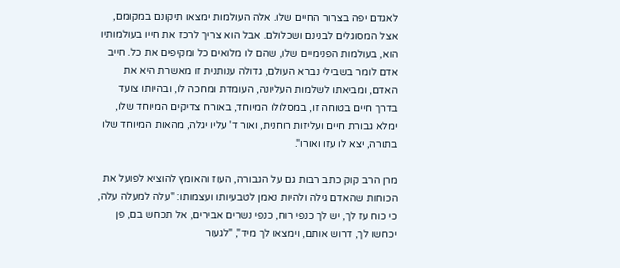לאגדם יפה בצרור החיים שלו. אלה העולמות ימצאו תיקונם במקומם, אצל המסוגלים לבנינם ושכלולם. אבל הוא צריך לרכז את חייו בעולמותיו הוא, בעולמות הפנימיים שלו, שהם לו מלואים כל ומקיפים את כל. חייב אדם לומר בשבילי נברא העולם, גדולה ענותנית זו מאשרת היא את האדם, ומביאתו לשלמות העליונה, העומדת ומחכה לו, ובהיותו צועד בדרך חיים בטוחה זו, במסלולו המיוחד, באורח צדיקים המיוחד שלו, ימלא גבורת חיים ועליזות רוחנית, ואור ד' עליו יגלה, מהאות המיוחד שלו בתורה, יצא לו עזו ואורו".

מרן הרב קוק כתב רבות גם על הגבורה, העוז והאומץ להוציא לפועל את הכוחות שהאדם גילה ולהיות נאמן לטבעיותו ועצמותו: "עלה למעלה עלה, כי כוח עז לך, יש לך כנפי רוח, כנפי נשרים אבירים, אל תכחש בם, פן יכחשו לך, דרוש אותם, וימצאו לך מיד", "לגעור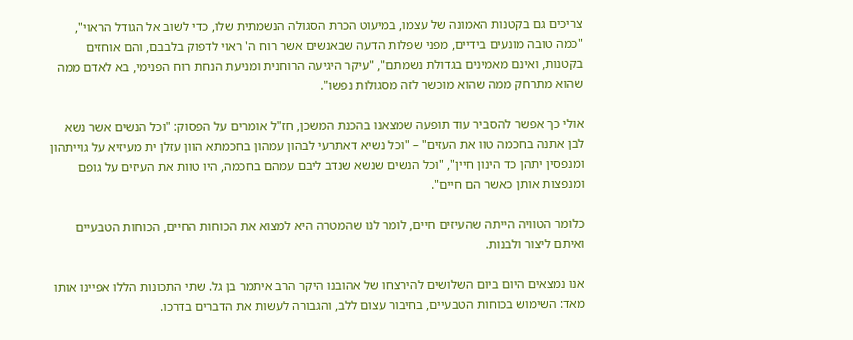צריכים גם בקטנות האמונה של עצמו, במיעוט הכרת הסגולה הנשמתית שלו, כדי לשוב אל הגודל הראוי", "כמה טובה מונעים בידיים, מפני שפלות הדעה שבאנשים אשר רוח ה' ראוי לדפוק בלבבם, והם אוחזים בקטנות, ואינם מאמינים בגדולת נשמתם", "עיקר היגיעה הרוחנית ומניעת הנחת רוח הפנימי, בא לאדם ממה שהוא מתרחק ממה שהוא מוכשר לזה מסגולות נפשו".

אולי כך אפשר להסביר עוד תופעה שמצאנו בהכנת המשכן, חז"ל אומרים על הפסוק: "וכל הנשים אשר נשא לבן אתנה בחכמה טוו את העזים" – "וכל נשיא דאתרעי לבהון עמהון בחכמתא הוון עזלן ית מעיזיא על גוייתהון ומנפסין יתהן כד הינון חיין", "וכל הנשים שנשא שנדב ליבם עמהם בחכמה, היו טוות את העיזים על גופם ומנפצות אותן כאשר הם חיים".

כלומר הטוויה הייתה שהעיזים חיים, לומר לנו שהמטרה היא למצוא את הכוחות החיים, הכוחות הטבעיים ואיתם ליצור ולבנות.

אנו נמצאים היום ביום השלושים להירצחו של אהובנו היקר הרב איתמר בן גל. שתי התכונות הללו אפיינו אותו מאד: השימוש בכוחות הטבעיים, בחיבור עצום ללב, והגבורה לעשות את הדברים בדרכו.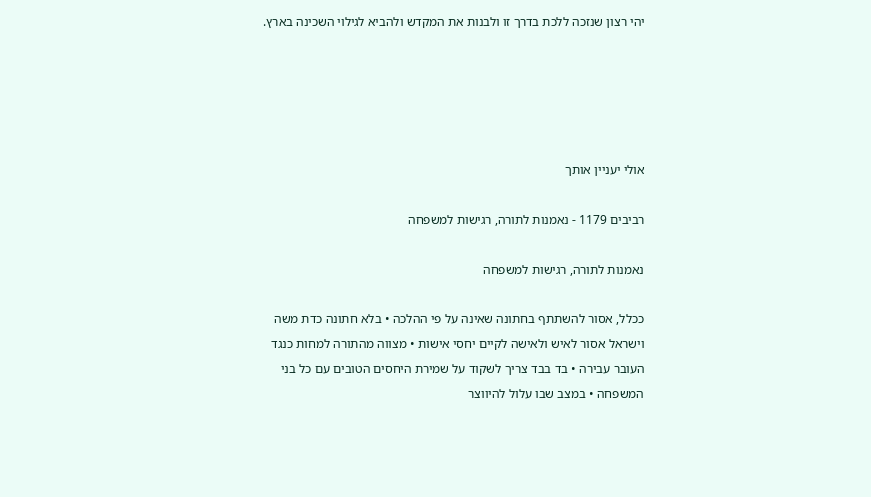יהי רצון שנזכה ללכת בדרך זו ולבנות את המקדש ולהביא לגילוי השכינה בארץ.





אולי יעניין אותך

רביבים 1179 - נאמנות לתורה, רגישות למשפחה

נאמנות לתורה, רגישות למשפחה

ככלל, אסור להשתתף בחתונה שאינה על פי ההלכה • בלא חתונה כדת משה וישראל אסור לאיש ולאישה לקיים יחסי אישות • מצווה מהתורה למחות כנגד העובר עבירה • בד בבד צריך לשקוד על שמירת היחסים הטובים עם כל בני המשפחה • במצב שבו עלול להיווצר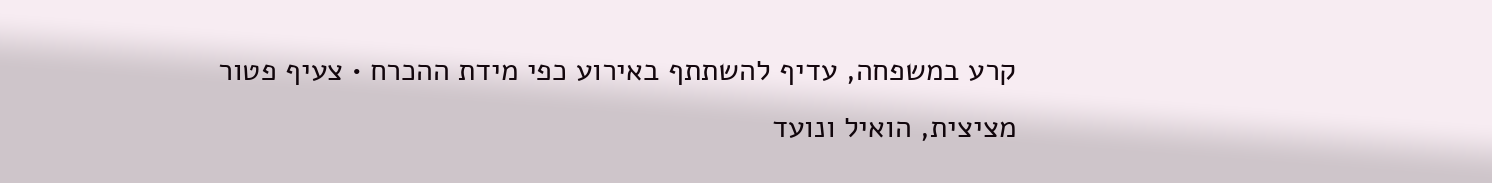קרע במשפחה, עדיף להשתתף באירוע כפי מידת ההכרח • צעיף פטור מציצית, הואיל ונועד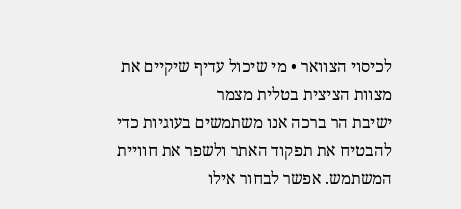לכיסוי הצוואר • מי שיכול עדיף שיקיים את מצוות הציצית בטלית מצמר
ישיבת הר ברכה אנו משתמשים בעוגיות כדי להבטיח את תפקוד האתר ולשפר את חוויית המשתמש. אפשר לבחור אילו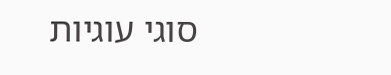סוגי עוגיות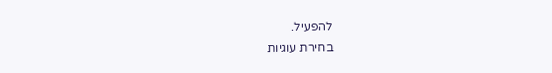להפעיל.
בחירת עוגיות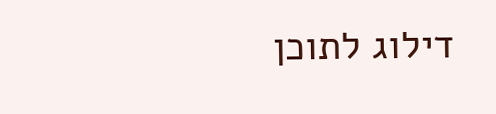דילוג לתוכן